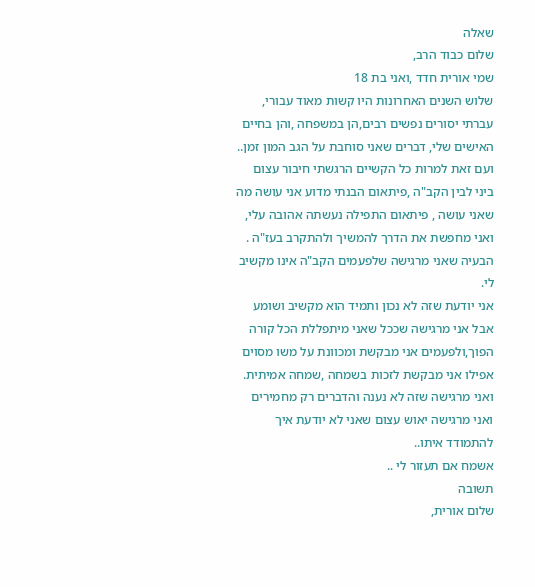שאלה
שלום כבוד הרב,
שמי אורית חדד ,ואני בת 18
שלוש השנים האחרונות היו קשות מאוד עבורי,
עברתי יסורים נפשים רבים,הן במשפחה ,והן בחיים האישים שלי, דברים שאני סוחבת על הגב המון זמן..
ועם זאת למרות כל הקשיים הרגשתי חיבור עצום ביני לבין הקב"ה ,פיתאום הבנתי מדוע אני עושה מה שאני עושה , פיתאום התפילה נעשתה אהובה עלי,
ואני מחפשת את הדרך להמשיך ולהתקרב בעז"ה .
הבעיה שאני מרגישה שלפעמים הקב"ה אינו מקשיב לי.
אני יודעת שזה לא נכון ותמיד הוא מקשיב ושומע
אבל אני מרגישה שככל שאני מיתפללת הכל קורה הפוך,ולפעמים אני מבקשת ומכוונת על משו מסוים אפילו אני מבקשת לזכות בשמחה ,שמחה אמיתית.
ואני מרגישה שזה לא נענה והדברים רק מחמירים
ואני מרגישה יאוש עצום שאני לא יודעת איך להתמודד איתו..
אשמח אם תעזור לי ..
תשובה
שלום אורית,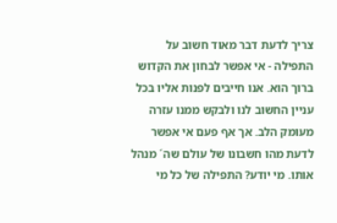צריך לדעת דבר מאוד חשוב על התפילה - אי אפשר לבחון את הקדוש ברוך הוא. אנו חייבים לפנות אליו בכל עניין החשוב לנו ולבקש ממנו עזרה מעומק הלב. אך אף פעם אי אפשר לדעת מהו חשבונו של עולם שה´ מנהל אותו. מי יודע? התפילה של כל מי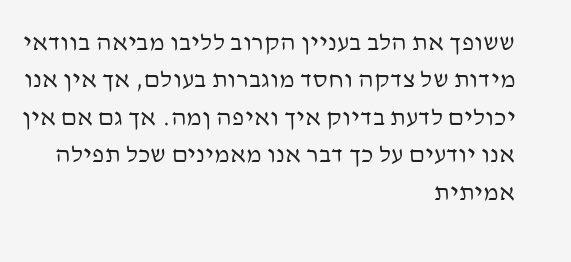ששופך את הלב בעניין הקרוב לליבו מביאה בוודאי מידות של צדקה וחסד מוגברות בעולם, אך אין אנו יכולים לדעת בדיוק איך ואיפה ןמה. אך גם אם אין אנו יודעים על כך דבר אנו מאמינים שכל תפילה אמיתית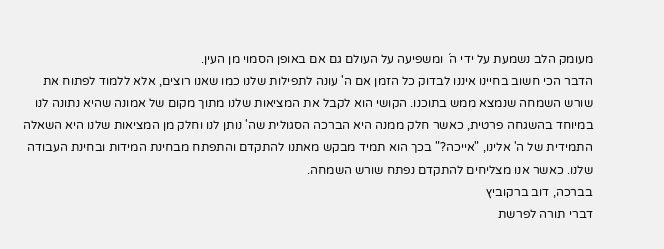מעומק הלב נשמעת על ידי ה´ ומשפיעה על העולם גם אם באופן הסמוי מן העין.
הדבר הכי חשוב בחיינו איננו לבדוק כל הזמן אם ה' עונה לתפילות שלנו כמו שאנו רוצים, אלא ללמוד לפתוח את שורש השמחה שנמצא ממש בתוכנו. הקושי הוא לקבל את המציאות שלנו מתוך מקום של אמונה שהיא נתונה לנו במיוחד בהשגחה פרטית, כאשר חלק ממנה היא הברכה הסגולית שה' נותן לנו וחלק מן המציאות שלנו היא השאלה התמידית של ה' אלינו, "אייכה?" בכך הוא תמיד מבקש מאתנו להתקדם והתפתח מבחינת המידות ובחינת העבודה שלנו. כאשר אנו מצליחים להתקדם נפתח שורש השמחה.
בברכה, דוב ברקוביץ
דברי תורה לפרשת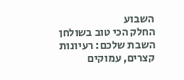השבוע
החלק הכי טוב בשולחן השבת שלכם: רעיונות קצרים, עמוקים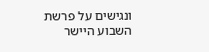ונגישים על פרשת השבוע היישר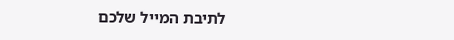לתיבת המייל שלכם